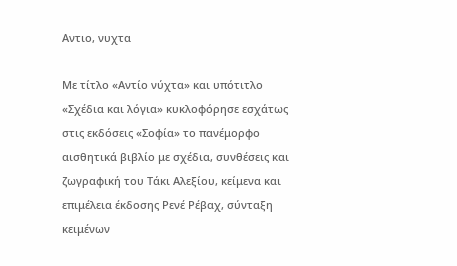Αντιο, νυχτα

Με τίτλο «Αντίο νύχτα» και υπότιτλο «Σχέδια και λόγια» κυκλοφόρησε εσχάτως στις εκδόσεις «Σοφία» το πανέμορφο αισθητικά βιβλίο με σχέδια, συνθέσεις και ζωγραφική του Τάκι Αλεξίου, κείμενα και επιμέλεια έκδοσης Ρενέ Ρέβαχ, σύνταξη κειμένων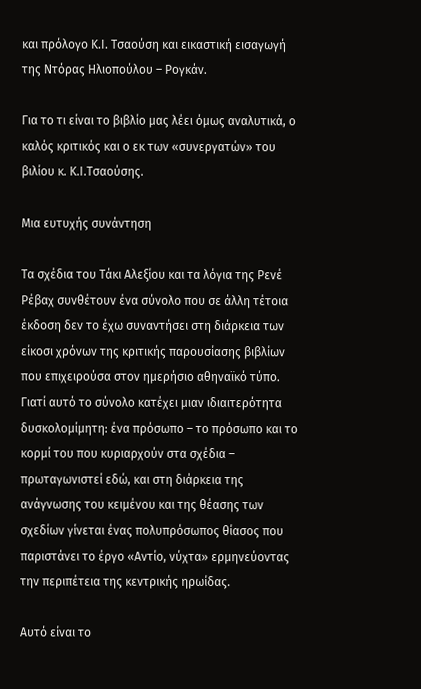και πρόλογο Κ.Ι. Τσαούση και εικαστική εισαγωγή της Ντόρας Ηλιοπούλου – Ρογκάν.

Για το τι είναι το βιβλίο μας λέει όμως αναλυτικά, ο καλός κριτικός και ο εκ των «συνεργατών» του βιλίου κ. Κ.Ι.Τσαούσης.

Μια ευτυχής συνάντηση

Τα σχέδια του Τάκι Αλεξίου και τα λόγια της Ρενέ Ρέβαχ συνθέτουν ένα σύνολο που σε άλλη τέτοια έκδοση δεν το έχω συναντήσει στη διάρκεια των είκοσι χρόνων της κριτικής παρουσίασης βιβλίων που επιχειρούσα στον ημερήσιο αθηναϊκό τύπο. Γιατί αυτό το σύνολο κατέχει μιαν ιδιαιτερότητα δυσκολομίμητη: ένα πρόσωπο – το πρόσωπο και το κορμί του που κυριαρχούν στα σχέδια – πρωταγωνιστεί εδώ, και στη διάρκεια της ανάγνωσης του κειμένου και της θέασης των σχεδίων γίνεται ένας πολυπρόσωπος θίασος που παριστάνει το έργο «Αντίο, νύχτα» ερμηνεύοντας την περιπέτεια της κεντρικής ηρωίδας.

Αυτό είναι το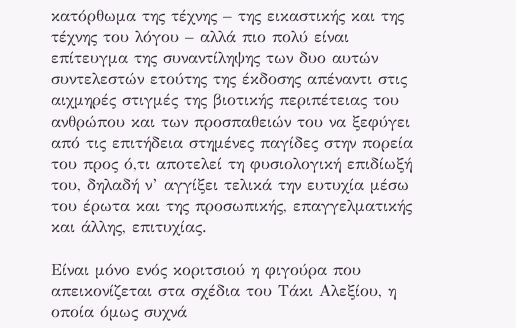κατόρθωμα της τέχνης – της εικαστικής και της τέχνης του λόγου – αλλά πιο πολύ είναι επίτευγμα της συναντίληψης των δυο αυτών συντελεστών ετούτης της έκδοσης απέναντι στις αιχμηρές στιγμές της βιοτικής περιπέτειας του ανθρώπου και των προσπαθειών του να ξεφύγει από τις επιτήδεια στημένες παγίδες στην πορεία του προς ό,τι αποτελεί τη φυσιολογική επιδίωξή του, δηλαδή ν’ αγγίξει τελικά την ευτυχία μέσω του έρωτα και της προσωπικής, επαγγελματικής και άλλης, επιτυχίας.

Είναι μόνο ενός κοριτσιού η φιγούρα που απεικονίζεται στα σχέδια του Τάκι Αλεξίου, η οποία όμως συχνά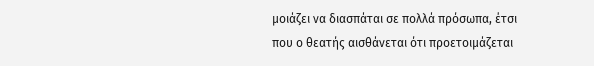μοιάζει να διασπάται σε πολλά πρόσωπα, έτσι που ο θεατής αισθάνεται ότι προετοιμάζεται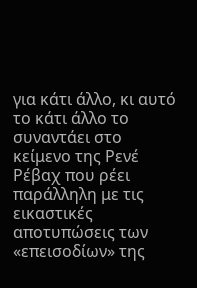για κάτι άλλο, κι αυτό το κάτι άλλο το συναντάει στο κείμενο της Ρενέ Ρέβαχ που ρέει παράλληλη με τις εικαστικές αποτυπώσεις των «επεισοδίων» της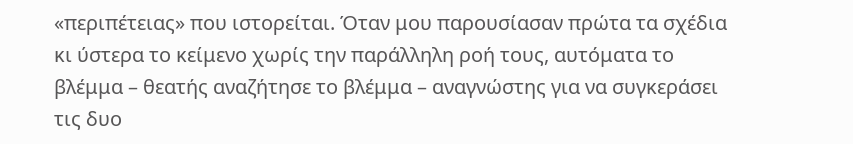«περιπέτειας» που ιστορείται. Όταν μου παρουσίασαν πρώτα τα σχέδια κι ύστερα το κείμενο χωρίς την παράλληλη ροή τους, αυτόματα το βλέμμα – θεατής αναζήτησε το βλέμμα – αναγνώστης για να συγκεράσει τις δυο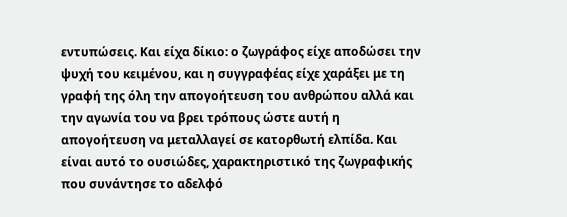εντυπώσεις. Και είχα δίκιο: ο ζωγράφος είχε αποδώσει την ψυχή του κειμένου, και η συγγραφέας είχε χαράξει με τη γραφή της όλη την απογοήτευση του ανθρώπου αλλά και την αγωνία του να βρει τρόπους ώστε αυτή η απογοήτευση να μεταλλαγεί σε κατορθωτή ελπίδα. Και είναι αυτό το ουσιώδες, χαρακτηριστικό της ζωγραφικής που συνάντησε το αδελφό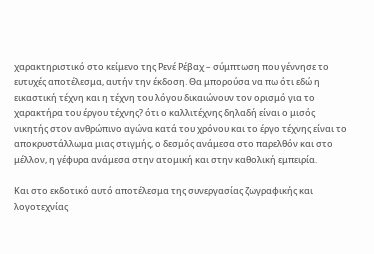χαρακτηριστικό στο κείμενο της Ρενέ Ρέβαχ – σύμπτωση που γέννησε το ευτυχές αποτέλεσμα, αυτήν την έκδοση. Θα μπορούσα να πω ότι εδώ η εικαστική τέχνη και η τέχνη του λόγου δικαιώνουν τον ορισμό για το χαρακτήρα του έργου τέχνης? ότι ο καλλιτέχνης δηλαδή είναι ο μισός νικητής στον ανθρώπινο αγώνα κατά του χρόνου και το έργο τέχνης είναι το αποκρυστάλλωμα μιας στιγμής, ο δεσμός ανάμεσα στο παρελθόν και στο μέλλον, η γέφυρα ανάμεσα στην ατομική και στην καθολική εμπειρία.

Και στο εκδοτικό αυτό αποτέλεσμα της συνεργασίας ζωγραφικής και λογοτεχνίας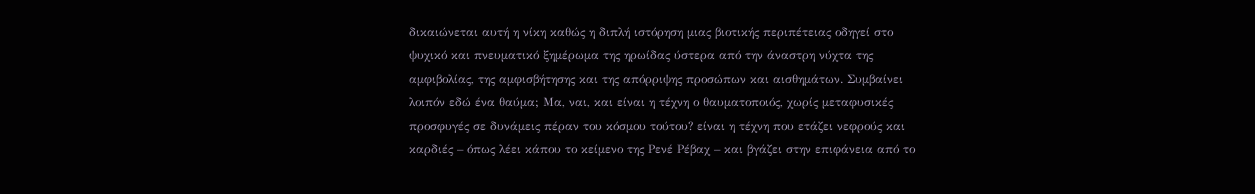δικαιώνεται αυτή η νίκη καθώς η διπλή ιστόρηση μιας βιοτικής περιπέτειας οδηγεί στο ψυχικό και πνευματικό ξημέρωμα της ηρωίδας ύστερα από την άναστρη νύχτα της αμφιβολίας, της αμφισβήτησης και της απόρριψης προσώπων και αισθημάτων. Συμβαίνει λοιπόν εδώ ένα θαύμα; Μα, ναι, και είναι η τέχνη ο θαυματοποιός, χωρίς μεταφυσικές προσφυγές σε δυνάμεις πέραν του κόσμου τούτου? είναι η τέχνη που ετάζει νεφρούς και καρδιές – όπως λέει κάπου το κείμενο της Ρενέ Ρέβαχ – και βγάζει στην επιφάνεια από το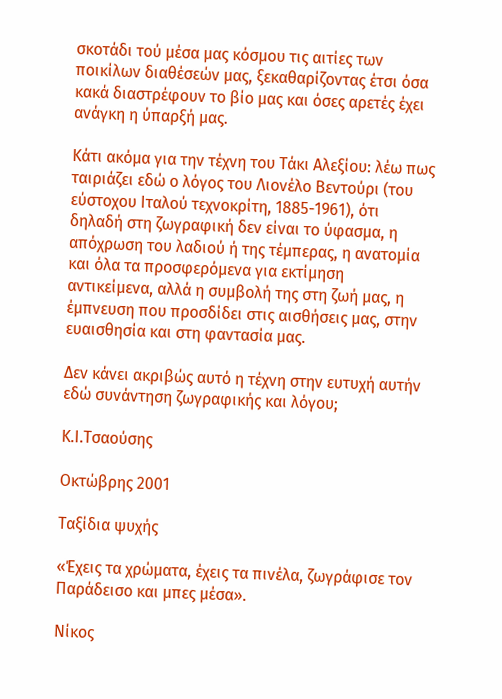σκοτάδι τού μέσα μας κόσμου τις αιτίες των ποικίλων διαθέσεών μας, ξεκαθαρίζοντας έτσι όσα κακά διαστρέφουν το βίο μας και όσες αρετές έχει ανάγκη η ύπαρξή μας.

Κάτι ακόμα για την τέχνη του Τάκι Αλεξίου: λέω πως ταιριάζει εδώ ο λόγος του Λιονέλο Βεντούρι (του εύστοχου Ιταλού τεχνοκρίτη, 1885-1961), ότι δηλαδή στη ζωγραφική δεν είναι το ύφασμα, η απόχρωση του λαδιού ή της τέμπερας, η ανατομία και όλα τα προσφερόμενα για εκτίμηση αντικείμενα, αλλά η συμβολή της στη ζωή μας, η έμπνευση που προσδίδει στις αισθήσεις μας, στην ευαισθησία και στη φαντασία μας.

Δεν κάνει ακριβώς αυτό η τέχνη στην ευτυχή αυτήν εδώ συνάντηση ζωγραφικής και λόγου;

Κ.Ι.Τσαούσης

Οκτώβρης 2001

Ταξίδια ψυχής

«Έχεις τα χρώματα, έχεις τα πινέλα, ζωγράφισε τον Παράδεισο και μπες μέσα».

Νίκος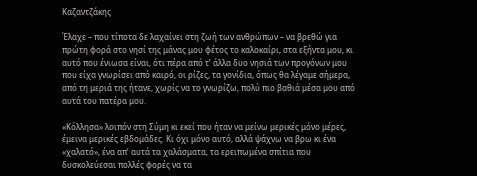Καζαντζάκης

Έλαχε – που τίποτα δε λαχαίνει στη ζωή των ανθρώπων – να βρεθώ για πρώτη φορά στο νησί της μάνας μου φέτος το καλοκαίρι, στα εξήντα μου, κι αυτό που ένιωσα είναι, ότι πέρα από τ’ άλλα δυο νησιά των προγόνων μου που είχα γνωρίσει από καιρό, οι ρίζες, τα γονίδια, όπως θα λέγαμε σήμερα, από τη μεριά της ήτανε, χωρίς να το γνωρίζω, πολύ πιο βαθιά μέσα μου από αυτά του πατέρα μου.

«Κόλλησα» λοιπόν στη Σύμη κι εκεί που ήταν να μείνω μερικές μόνο μέρες, έμεινα μερικές εβδομάδες. Κι όχι μόνο αυτό, αλλά ψάχνω να βρω κι ένα «χαλατό», ένα απ’ αυτά τα χαλάσματα, τα ερειπωμένα σπίτια που δυσκολεύεσαι πολλές φορές να τα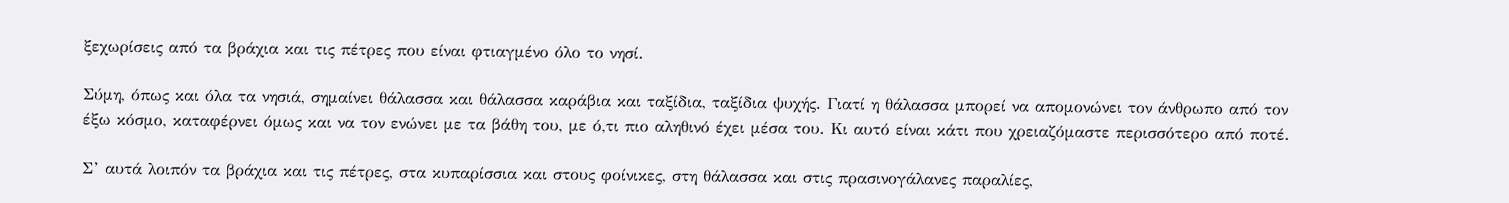ξεχωρίσεις από τα βράχια και τις πέτρες που είναι φτιαγμένο όλο το νησί.

Σύμη, όπως και όλα τα νησιά, σημαίνει θάλασσα και θάλασσα καράβια και ταξίδια, ταξίδια ψυχής. Γιατί η θάλασσα μπορεί να απομονώνει τον άνθρωπο από τον έξω κόσμο, καταφέρνει όμως και να τον ενώνει με τα βάθη του, με ό,τι πιο αληθινό έχει μέσα του. Κι αυτό είναι κάτι που χρειαζόμαστε περισσότερο από ποτέ.

Σ’ αυτά λοιπόν τα βράχια και τις πέτρες, στα κυπαρίσσια και στους φοίνικες, στη θάλασσα και στις πρασινογάλανες παραλίες,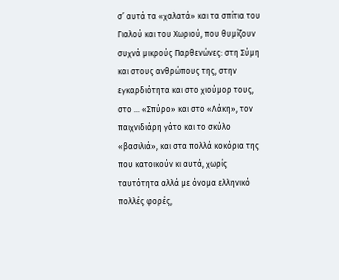σ’ αυτά τα «χαλατά» και τα σπίτια του Γιαλού και του Χωριού, που θυμίζουν συχνά μικρούς Παρθενώνες: στη Σύμη και στους ανθρώπους της, στην εγκαρδιότητα και στο χιούμορ τους, στο … «Σπύρο» και στο «Λάκη», τον παιχνιδιάρη γάτο και το σκύλο «βασιλιά», και στα πολλά κοκόρια της που κατοικούν κι αυτά, χωρίς ταυτότητα αλλά με όνομα ελληνικό πολλές φορές,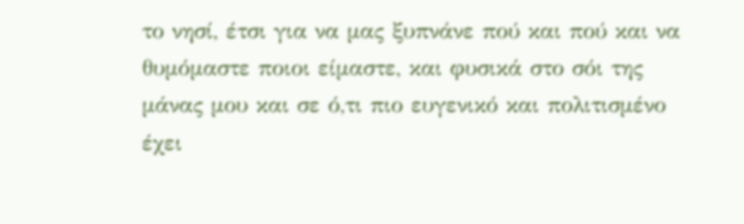το νησί, έτσι για να μας ξυπνάνε πού και πού και να θυμόμαστε ποιοι είμαστε, και φυσικά στο σόι της μάνας μου και σε ό,τι πιο ευγενικό και πολιτισμένο έχει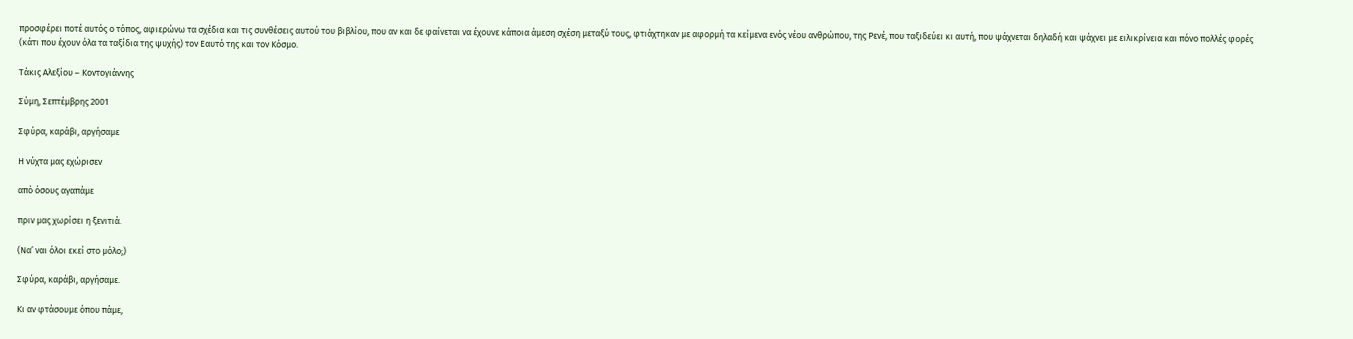προσφέρει ποτέ αυτός ο τόπος, αφιερώνω τα σχέδια και τις συνθέσεις αυτού του βιβλίου, που αν και δε φαίνεται να έχουνε κάποια άμεση σχέση μεταξύ τους, φτιάχτηκαν με αφορμή τα κείμενα ενός νέου ανθρώπου, της Ρενέ, που ταξιδεύει κι αυτή, που ψάχνεται δηλαδή και ψάχνει με ειλικρίνεια και πόνο πολλές φορές (κάτι που έχουν όλα τα ταξίδια της ψυχής) τον Εαυτό της και τον Κόσμο.

Τάκις Αλεξίου – Κοντογιάννης

Σύμη, Σεπτέμβρης 2001

Σφύρα, καράβι, αργήσαμε

Η νύχτα μας εχώρισεν

από όσους αγαπάμε

πριν μας χωρίσει η ξενιτιά.

(Να’ ναι όλοι εκεί στο μόλο;)

Σφύρα, καράβι, αργήσαμε.

Κι αν φτάσουμε όπου πάμε,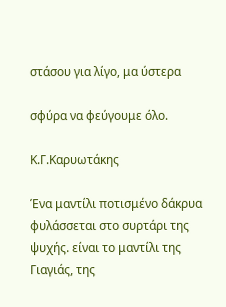στάσου για λίγο, μα ύστερα

σφύρα να φεύγουμε όλο.

Κ.Γ.Καρυωτάκης

Ένα μαντίλι ποτισμένο δάκρυα φυλάσσεται στο συρτάρι της ψυχής. είναι το μαντίλι της Γιαγιάς, της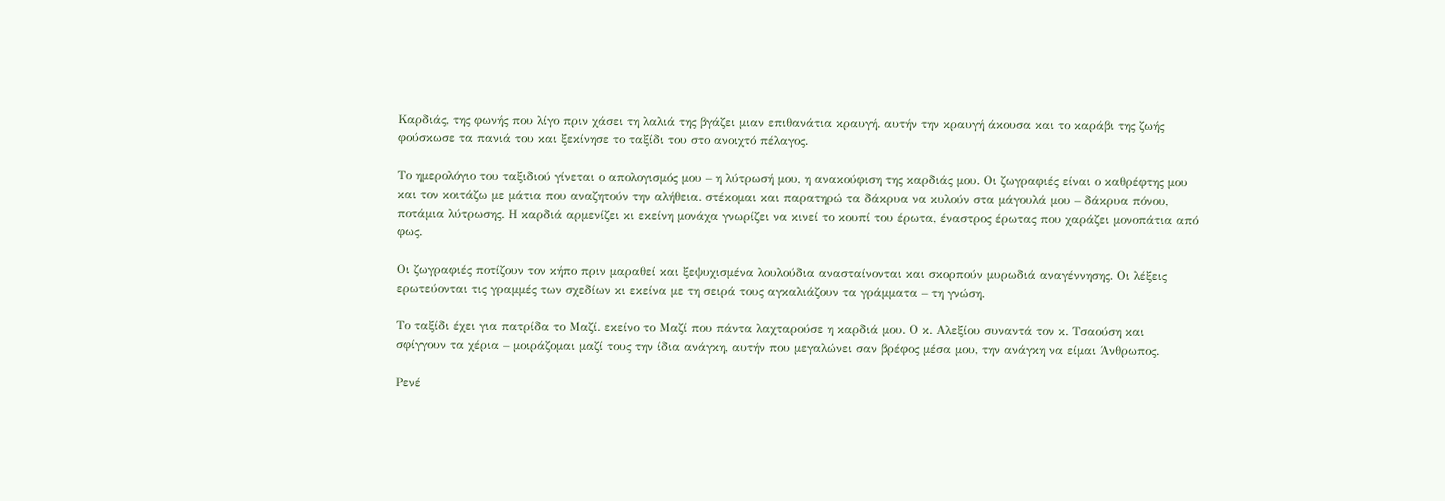Καρδιάς, της φωνής που λίγο πριν χάσει τη λαλιά της βγάζει μιαν επιθανάτια κραυγή. αυτήν την κραυγή άκουσα και το καράβι της ζωής φούσκωσε τα πανιά του και ξεκίνησε το ταξίδι του στο ανοιχτό πέλαγος.

Το ημερολόγιο του ταξιδιού γίνεται ο απολογισμός μου – η λύτρωσή μου, η ανακούφιση της καρδιάς μου. Οι ζωγραφιές είναι ο καθρέφτης μου και τον κοιτάζω με μάτια που αναζητούν την αλήθεια. στέκομαι και παρατηρώ τα δάκρυα να κυλούν στα μάγουλά μου – δάκρυα πόνου, ποτάμια λύτρωσης. Η καρδιά αρμενίζει κι εκείνη μονάχα γνωρίζει να κινεί το κουπί του έρωτα, έναστρος έρωτας που χαράζει μονοπάτια από φως.

Οι ζωγραφιές ποτίζουν τον κήπο πριν μαραθεί και ξεψυχισμένα λουλούδια ανασταίνονται και σκορπούν μυρωδιά αναγέννησης. Οι λέξεις ερωτεύονται τις γραμμές των σχεδίων κι εκείνα με τη σειρά τους αγκαλιάζουν τα γράμματα – τη γνώση.

Το ταξίδι έχει για πατρίδα το Μαζί. εκείνο το Μαζί που πάντα λαχταρούσε η καρδιά μου. Ο κ. Αλεξίου συναντά τον κ. Τσαούση και σφίγγουν τα χέρια – μοιράζομαι μαζί τους την ίδια ανάγκη, αυτήν που μεγαλώνει σαν βρέφος μέσα μου, την ανάγκη να είμαι Άνθρωπος.

Ρενέ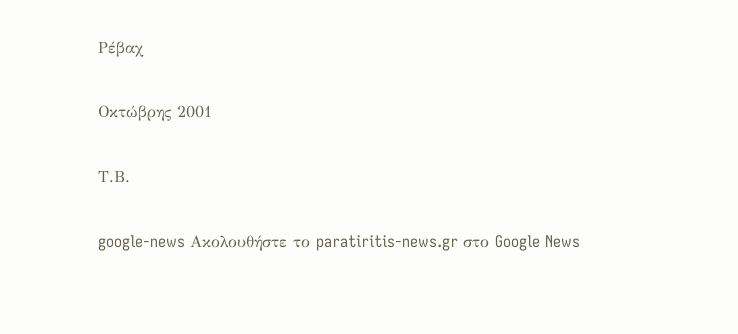Ρέβαχ

Οκτώβρης 2001

Τ.Β.

google-news Ακολουθήστε το paratiritis-news.gr στο Google News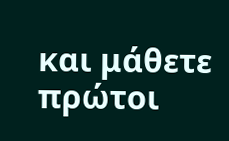και μάθετε πρώτοι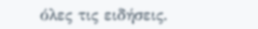όλες τις ειδήσεις.